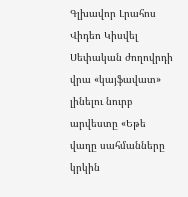Գլխավոր Լրահոս Վիդեո Կիսվել
Սեփական ժողովրդի վրա «կայֆավատ» լինելու նուրբ արվեստը «Եթե վաղը սահմանները կրկին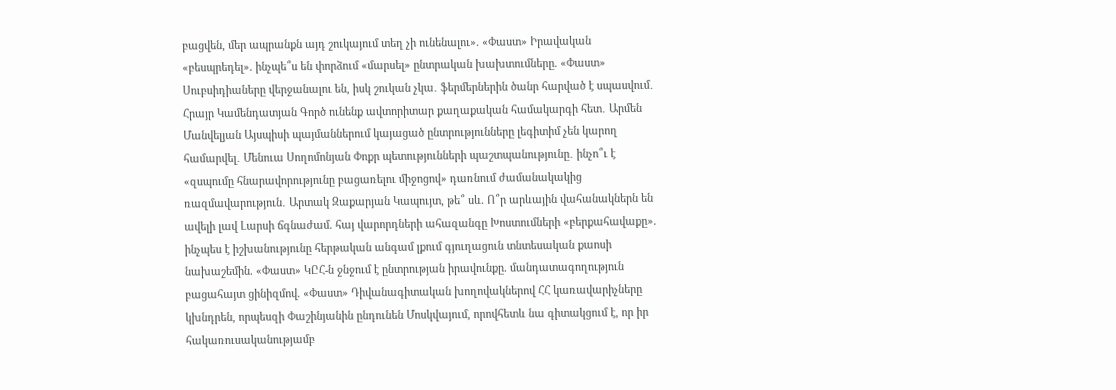բացվեն, մեր ապրանքն այդ շուկայում տեղ չի ունենալու». «Փաստ» Իրավական «բեսպրեդել». ինչպե՞ս են փորձում «մարսել» ընտրական խախտումները. «Փաստ» Սուբսիդիաները վերջանալու են, իսկ շուկան չկա․ ֆերմերներին ծանր հարված է սպասվում․ Հրայր Կամենդատյան Գործ ունենք ավտորիտար քաղաքական համակարգի հետ․ Արմեն Մանվելյան Այսպիսի պայմաններում կայացած ընտրությունները լեգիտիմ չեն կարող համարվել․ Մենուա Սողոմոնյան Փոքր պետությունների պաշտպանությունը․ ինչո՞ւ է «զսպումը հնարավորությունը բացառելու միջոցով» դառնում ժամանակակից ռազմավարություն․ Արտակ Զաքարյան Կապույտ, թե՞ սև. Ո՞ր արևային վահանակներն են ավելի լավ Լարսի ճգնաժամ. հայ վարորդների ահազանգը Խոստումների «բերքահավաքը». ինչպես է իշխանությունը հերթական անգամ լքում գյուղացուն տնտեսական քաոսի նախաշեմին. «Փաստ» ԿԸՀ-ն ջնջում է ընտրության իրավունքը. մանդատագողություն բացահայտ ցինիզմով. «Փաստ» Դիվանագիտական խողովակներով ՀՀ կառավարիչները կխնդրեն, որպեսզի Փաշինյանին ընդունեն Մոսկվայում, որովհետև նա գիտակցում է, որ իր հակառուսականությամբ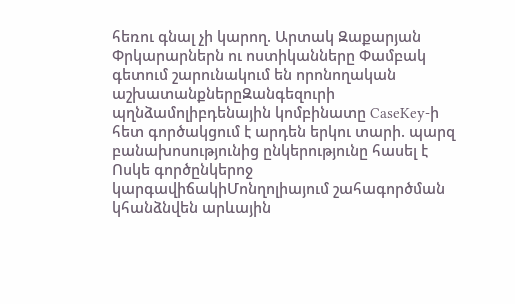հեռու գնալ չի կարող. Արտակ Զաքարյան
Փրկարարներն ու ոստիկանները Փամբակ գետում շարունակում են որոնողական աշխատանքներըԶանգեզուրի պղնձամոլիբդենային կոմբինատը CaseKey-ի հետ գործակցում է արդեն երկու տարի. պարզ բանախոսությունից ընկերությունը հասել է Ոսկե գործընկերոջ կարգավիճակիՄոնղոլիայում շահագործման կհանձնվեն արևային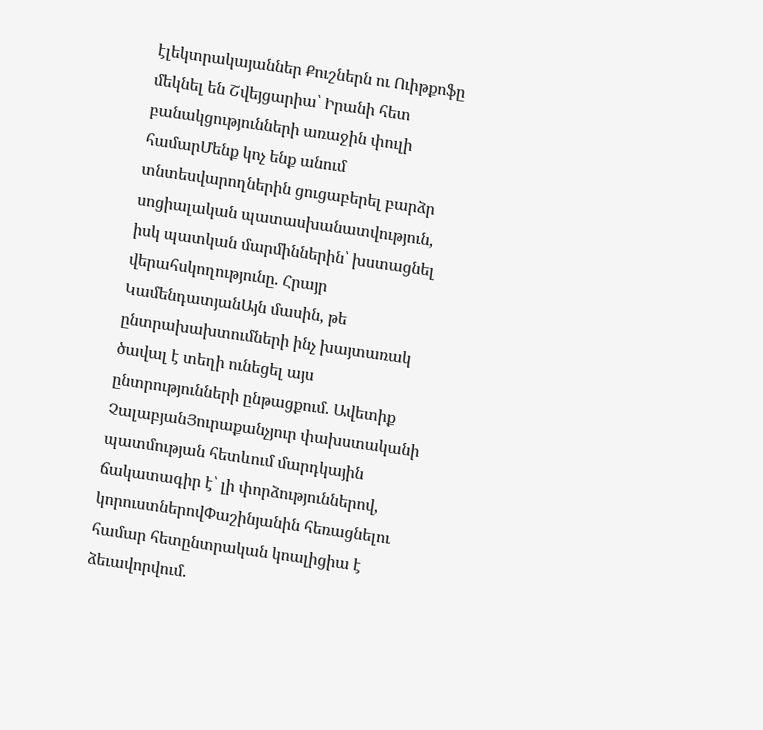էլեկտրակայաններ Քուշներն ու Ուիթքոֆը մեկնել են Շվեյցարիա՝ Իրանի հետ բանակցությունների առաջին փուլի համարՄենք կոչ ենք անում տնտեսվարողներին ցուցաբերել բարձր սոցիալական պատասխանատվություն, իսկ պատկան մարմիններին՝ խստացնել վերահսկողությունը. Հրայր ԿամենդատյանԱյն մասին, թե ընտրախախտումների ինչ խայտառակ ծավալ է տեղի ունեցել այս ընտրությունների ընթացքում. Ավետիք ՉալաբյանՅուրաքանչյուր փախստականի պատմության հետևում մարդկային ճակատագիր է՝ լի փորձություններով, կորուստներովՓաշինյանին հեռացնելու համար հետընտրական կոալիցիա է ձեւավորվում.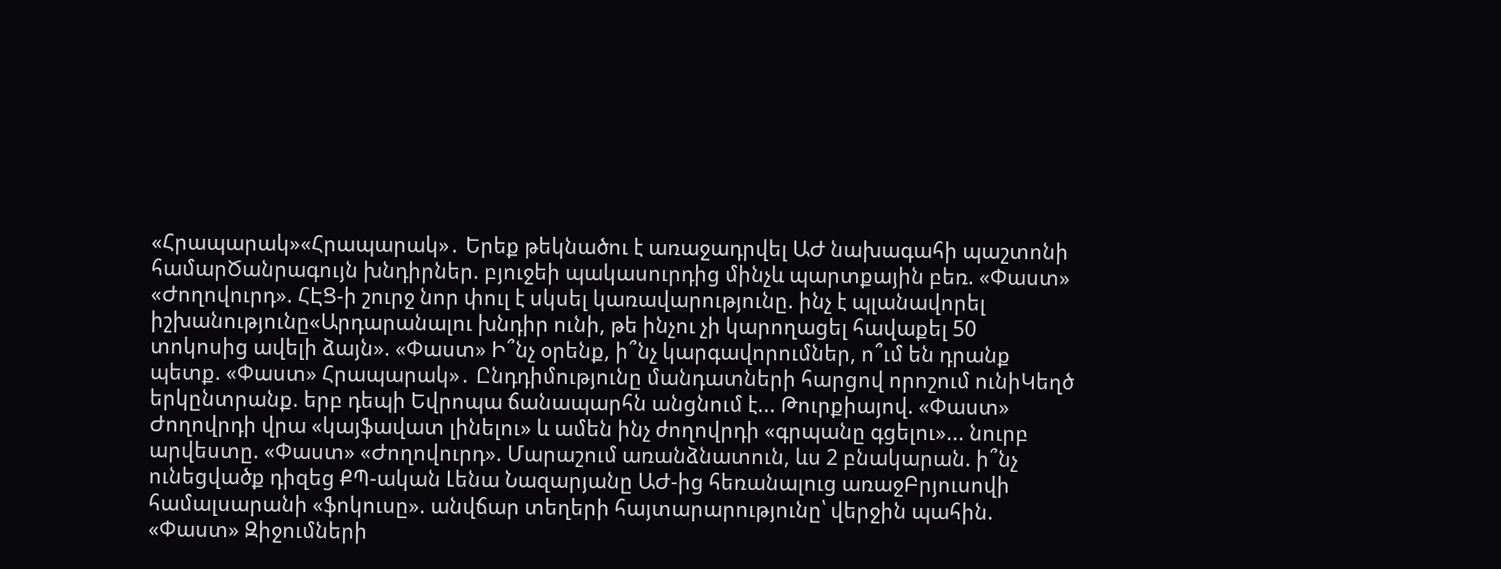«Հրապարակ»«Հրապարակ»․ Երեք թեկնածու է առաջադրվել ԱԺ նախագահի պաշտոնի համարԾանրագույն խնդիրներ. բյուջեի պակասուրդից մինչև պարտքային բեռ. «Փաստ» «Ժողովուրդ». ՀԷՑ-ի շուրջ նոր փուլ է սկսել կառավարությունը. ինչ է պլանավորել իշխանությունը«Արդարանալու խնդիր ունի, թե ինչու չի կարողացել հավաքել 50 տոկոսից ավելի ձայն». «Փաստ» Ի՞նչ օրենք, ի՞նչ կարգավորումներ, ո՞ւմ են դրանք պետք. «Փաստ» Հրապարակ»․ Ընդդիմությունը մանդատների հարցով որոշում ունիԿեղծ երկընտրանք. երբ դեպի Եվրոպա ճանապարհն անցնում է... Թուրքիայով. «Փաստ» Ժողովրդի վրա «կայֆավատ լինելու» և ամեն ինչ ժողովրդի «գրպանը գցելու»... նուրբ արվեստը. «Փաստ» «Ժողովուրդ». Մարաշում առանձնատուն, ևս 2 բնակարան. ի՞նչ ունեցվածք դիզեց ՔՊ-ական Լենա Նազարյանը ԱԺ-ից հեռանալուց առաջԲրյուսովի համալսարանի «ֆոկուսը». անվճար տեղերի հայտարարությունը՝ վերջին պահին. «Փաստ» Զիջումների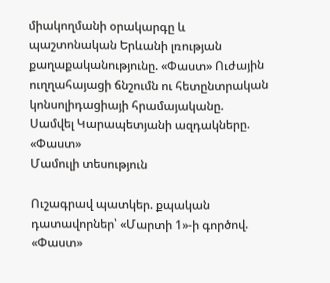միակողմանի օրակարգը և պաշտոնական Երևանի լռության քաղաքականությունը. «Փաստ» Ուժային ուղղահայացի ճնշումն ու հետընտրական կոնսոլիդացիայի հրամայականը. Սամվել Կարապետյանի ազդակները. «Փաստ»
Մամուլի տեսություն

Ուշագրավ պատկեր. քպական դատավորներ՝ «Մարտի 1»-ի գործով. «Փաստ»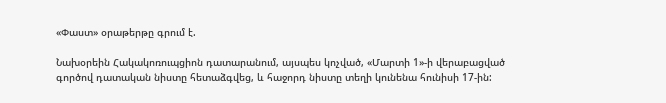«Փաստ» օրաթերթը գրում է.

Նախօրեին Հակակոռուպցիոն դատարանում, այսպես կոչված, «Մարտի 1»-ի վերաբացված գործով դատական նիստը հետաձգվեց, և հաջորդ նիստը տեղի կունենա հունիսի 17-ին: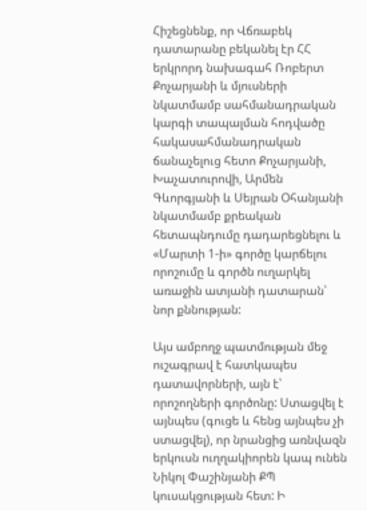Հիշեցնենք, որ Վճռաբեկ դատարանը բեկանել էր ՀՀ երկրորդ նախագահ Ռոբերտ Քոչարյանի և մյուսների նկատմամբ սահմանադրական կարգի տապալման հոդվածը հակասահմանադրական ճանաչելուց հետո Քոչարյանի, Խաչատուրովի, Արմեն Գևորգյանի և Սեյրան Օհանյանի նկատմամբ քրեական հետապնդումը դադարեցնելու և «Մարտի 1-ի» գործը կարճելու որոշումը և գործն ուղարկել առաջին ատյանի դատարան՝ նոր քննության:

Այս ամբողջ պատմության մեջ ուշագրավ է հատկապես դատավորների, այն է՝ որոշողների գործոնը: Ստացվել է այնպես (գուցե և հենց այնպես չի ստացվել), որ նրանցից առնվազն երկուսն ուղղակիորեն կապ ունեն Նիկոլ Փաշինյանի ՔՊ կուսակցության հետ: Ի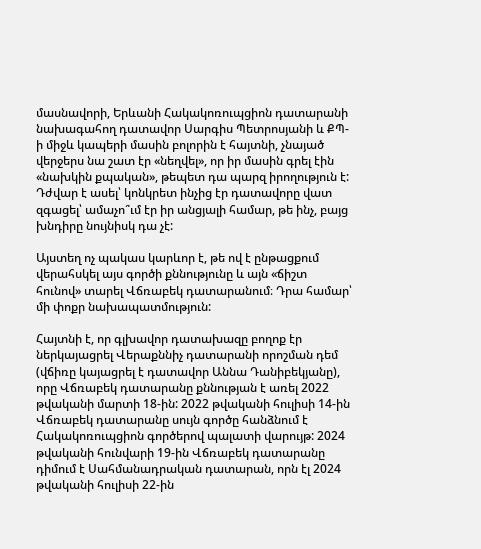մասնավորի, Երևանի Հակակոռուպցիոն դատարանի նախագահող դատավոր Սարգիս Պետրոսյանի և ՔՊ-ի միջև կապերի մասին բոլորին է հայտնի, չնայած վերջերս նա շատ էր «նեղվել», որ իր մասին գրել էին «նախկին քպական», թեպետ դա պարզ իրողություն է: Դժվար է ասել՝ կոնկրետ ինչից էր դատավորը վատ զգացել՝ ամաչո՞ւմ էր իր անցյալի համար, թե ինչ, բայց խնդիրը նույնիսկ դա չէ:

Այստեղ ոչ պակաս կարևոր է, թե ով է ընթացքում վերահսկել այս գործի քննությունը և այն «ճիշտ հունով» տարել Վճռաբեկ դատարանում։ Դրա համար՝ մի փոքր նախապատմություն:

Հայտնի է, որ գլխավոր դատախազը բողոք էր ներկայացրել Վերաքննիչ դատարանի որոշման դեմ (վճիռը կայացրել է դատավոր Աննա Դանիբեկյանը), որը Վճռաբեկ դատարանը քննության է առել 2022 թվականի մարտի 18-ին: 2022 թվականի հուլիսի 14-ին Վճռաբեկ դատարանը սույն գործը հանձնում է Հակակոռուպցիոն գործերով պալատի վարույթ: 2024 թվականի հունվարի 19-ին Վճռաբեկ դատարանը դիմում է Սահմանադրական դատարան, որն էլ 2024 թվականի հուլիսի 22-ին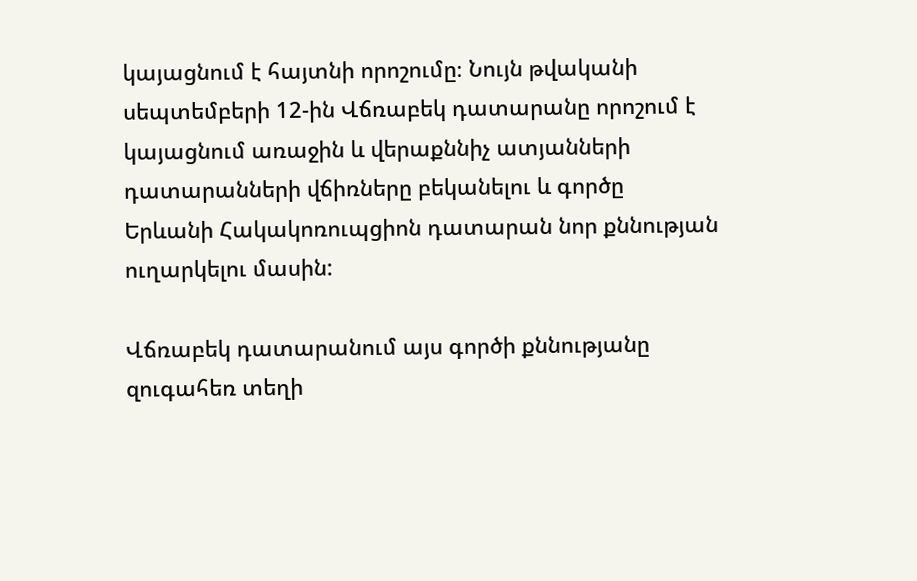կայացնում է հայտնի որոշումը։ Նույն թվականի սեպտեմբերի 12-ին Վճռաբեկ դատարանը որոշում է կայացնում առաջին և վերաքննիչ ատյանների դատարանների վճիռները բեկանելու և գործը Երևանի Հակակոռուպցիոն դատարան նոր քննության ուղարկելու մասին:

Վճռաբեկ դատարանում այս գործի քննությանը զուգահեռ տեղի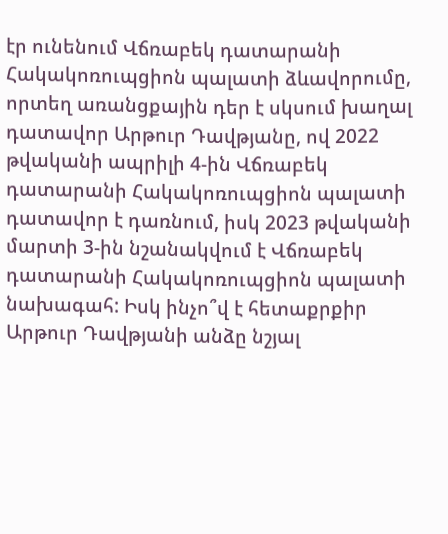էր ունենում Վճռաբեկ դատարանի Հակակոռուպցիոն պալատի ձևավորումը, որտեղ առանցքային դեր է սկսում խաղալ դատավոր Արթուր Դավթյանը, ով 2022 թվականի ապրիլի 4-ին Վճռաբեկ դատարանի Հակակոռուպցիոն պալատի դատավոր է դառնում, իսկ 2023 թվականի մարտի 3-ին նշանակվում է Վճռաբեկ դատարանի Հակակոռուպցիոն պալատի նախագահ: Իսկ ինչո՞վ է հետաքրքիր Արթուր Դավթյանի անձը նշյալ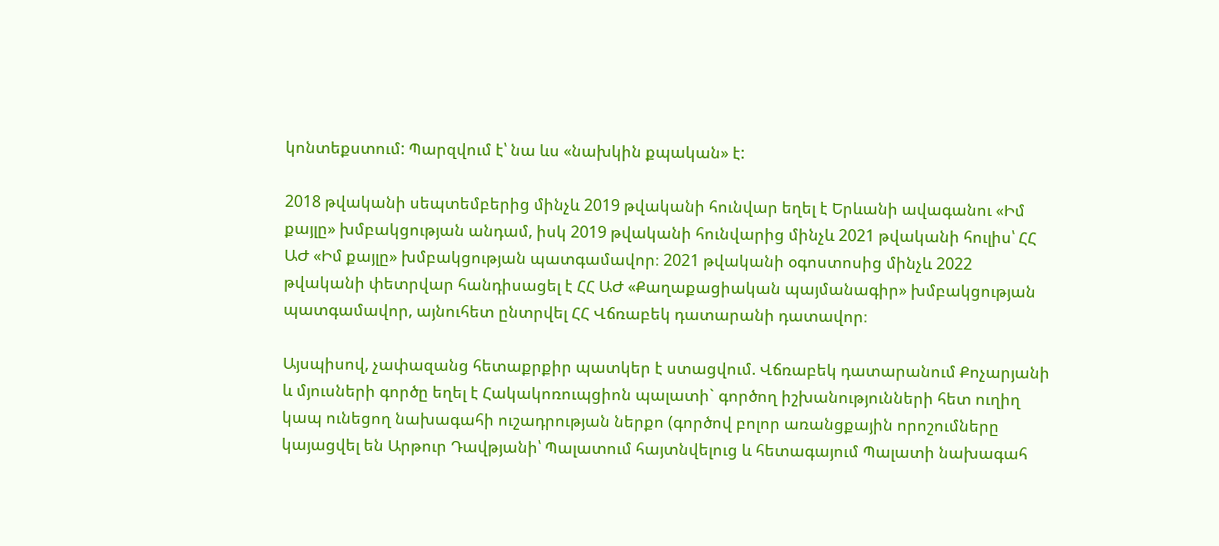կոնտեքստում: Պարզվում է՝ նա ևս «նախկին քպական» է:

2018 թվականի սեպտեմբերից մինչև 2019 թվականի հունվար եղել է Երևանի ավագանու «Իմ քայլը» խմբակցության անդամ, իսկ 2019 թվականի հունվարից մինչև 2021 թվականի հուլիս՝ ՀՀ ԱԺ «Իմ քայլը» խմբակցության պատգամավոր։ 2021 թվականի օգոստոսից մինչև 2022 թվականի փետրվար հանդիսացել է ՀՀ ԱԺ «Քաղաքացիական պայմանագիր» խմբակցության պատգամավոր, այնուհետ ընտրվել ՀՀ Վճռաբեկ դատարանի դատավոր։

Այսպիսով, չափազանց հետաքրքիր պատկեր է ստացվում. Վճռաբեկ դատարանում Քոչարյանի և մյուսների գործը եղել է Հակակոռուպցիոն պալատի` գործող իշխանությունների հետ ուղիղ կապ ունեցող նախագահի ուշադրության ներքո (գործով բոլոր առանցքային որոշումները կայացվել են Արթուր Դավթյանի՝ Պալատում հայտնվելուց և հետագայում Պալատի նախագահ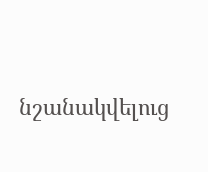նշանակվելուց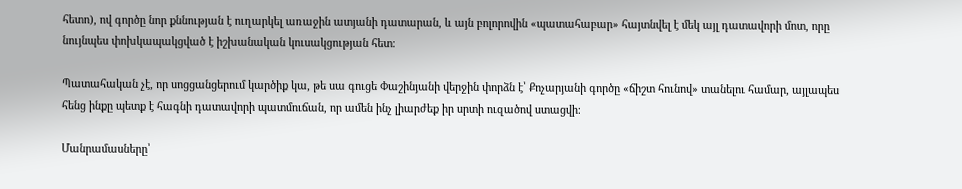հետո), ով գործը նոր քննության է ուղարկել առաջին ատյանի դատարան, և այն բոլորովին «պատահաբար» հայտնվել է մեկ այլ դատավորի մոտ, որը նույնպես փոխկապակցված է իշխանական կուսակցության հետ։

Պատահական չէ, որ սոցցանցերում կարծիք կա, թե սա գուցե Փաշինյանի վերջին փորձն է՝ Քոչարյանի գործը «ճիշտ հունով» տանելու համար, այլապես հենց ինքը պետք է հագնի դատավորի պատմուճան, որ ամեն ինչ լիարժեք իր սրտի ուզածով ստացվի։

Մանրամասները՝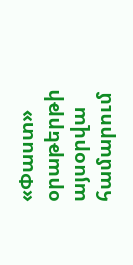«Փաստ» օրաթերթի այսօրվա համարում